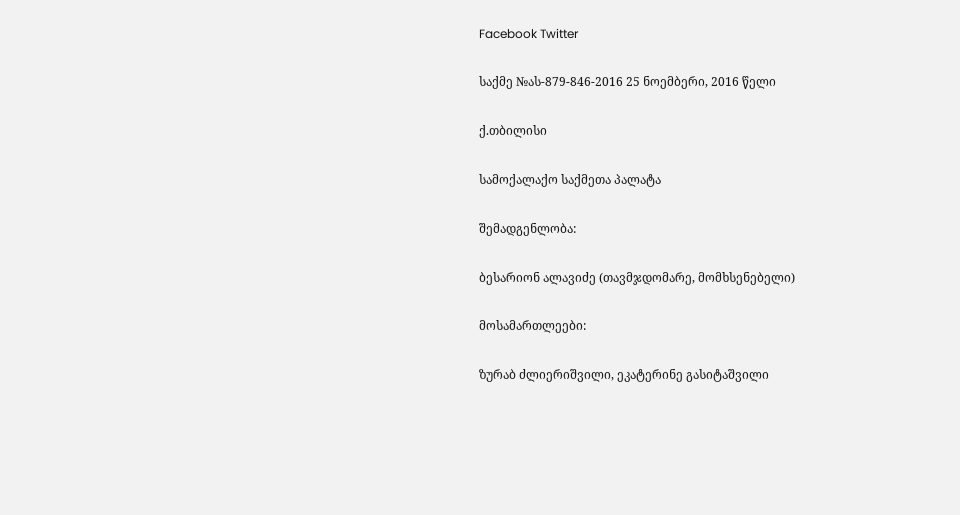Facebook Twitter

საქმე №ას-879-846-2016 25 ნოემბერი, 2016 წელი

ქ.თბილისი

სამოქალაქო საქმეთა პალატა

შემადგენლობა:

ბესარიონ ალავიძე (თავმჯდომარე, მომხსენებელი)

მოსამართლეები:

ზურაბ ძლიერიშვილი, ეკატერინე გასიტაშვილი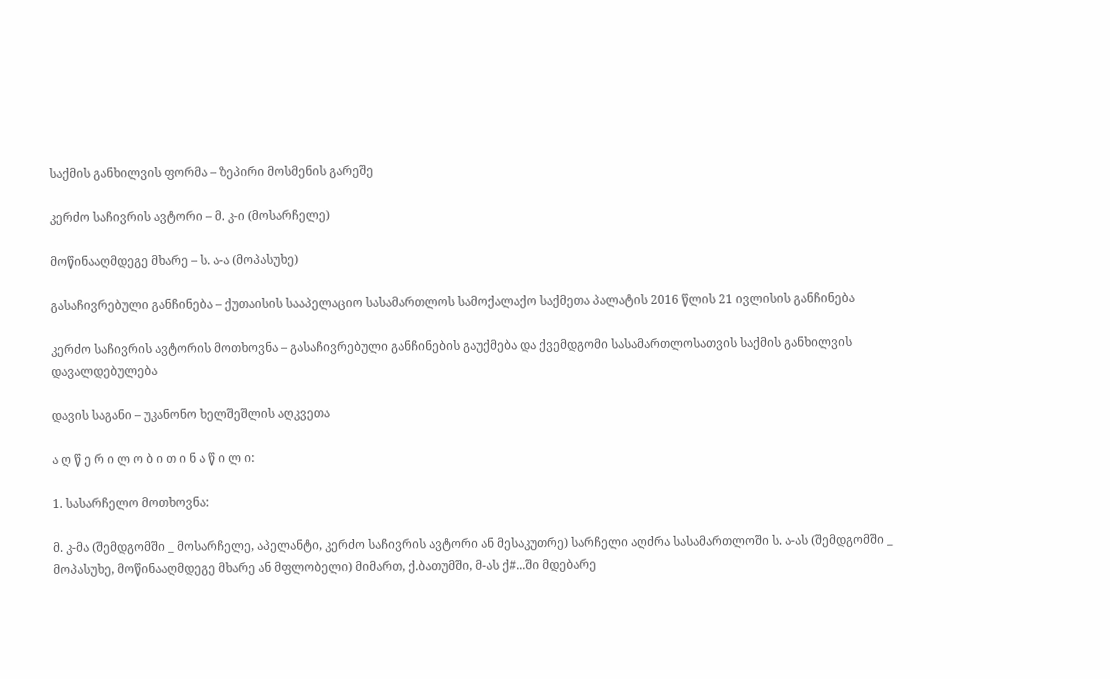საქმის განხილვის ფორმა – ზეპირი მოსმენის გარეშე

კერძო საჩივრის ავტორი – მ. კ-ი (მოსარჩელე)

მოწინააღმდეგე მხარე – ს. ა-ა (მოპასუხე)

გასაჩივრებული განჩინება – ქუთაისის სააპელაციო სასამართლოს სამოქალაქო საქმეთა პალატის 2016 წლის 21 ივლისის განჩინება

კერძო საჩივრის ავტორის მოთხოვნა – გასაჩივრებული განჩინების გაუქმება და ქვემდგომი სასამართლოსათვის საქმის განხილვის დავალდებულება

დავის საგანი – უკანონო ხელშეშლის აღკვეთა

ა ღ წ ე რ ი ლ ო ბ ი თ ი ნ ა წ ი ლ ი:

1. სასარჩელო მოთხოვნა:

მ. კ-მა (შემდგომში _ მოსარჩელე, აპელანტი, კერძო საჩივრის ავტორი ან მესაკუთრე) სარჩელი აღძრა სასამართლოში ს. ა-ას (შემდგომში _ მოპასუხე, მოწინააღმდეგე მხარე ან მფლობელი) მიმართ, ქ.ბათუმში, მ-ას ქ#...ში მდებარე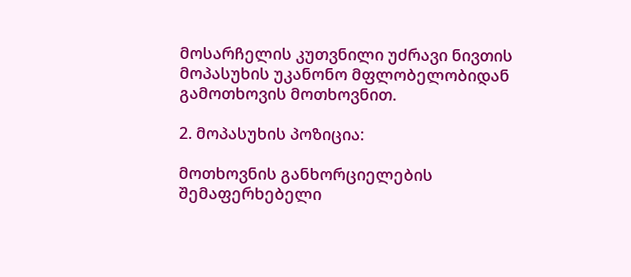მოსარჩელის კუთვნილი უძრავი ნივთის მოპასუხის უკანონო მფლობელობიდან გამოთხოვის მოთხოვნით.

2. მოპასუხის პოზიცია:

მოთხოვნის განხორციელების შემაფერხებელი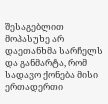შესაგებლით მოპასუხე არ დაეთანხმა სარჩელს და განმარტა, რომ სადავო ქონება მისი ერთადერთი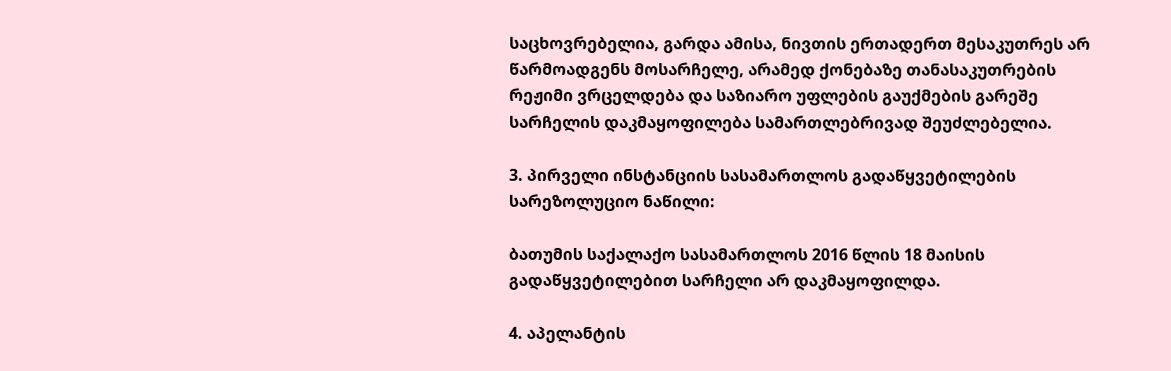საცხოვრებელია, გარდა ამისა, ნივთის ერთადერთ მესაკუთრეს არ წარმოადგენს მოსარჩელე, არამედ ქონებაზე თანასაკუთრების რეჟიმი ვრცელდება და საზიარო უფლების გაუქმების გარეშე სარჩელის დაკმაყოფილება სამართლებრივად შეუძლებელია.

3. პირველი ინსტანციის სასამართლოს გადაწყვეტილების სარეზოლუციო ნაწილი:

ბათუმის საქალაქო სასამართლოს 2016 წლის 18 მაისის გადაწყვეტილებით სარჩელი არ დაკმაყოფილდა.

4. აპელანტის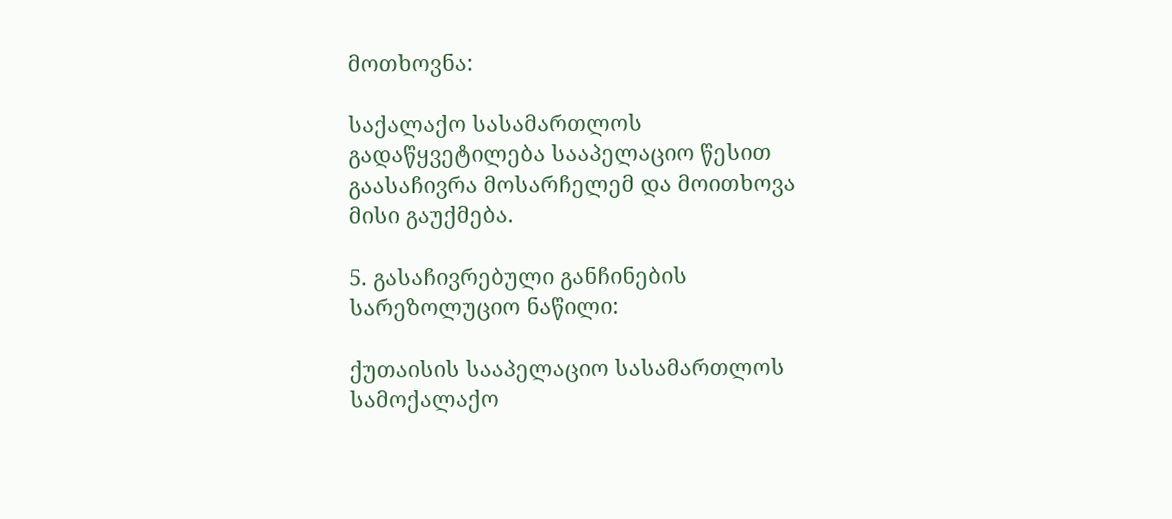მოთხოვნა:

საქალაქო სასამართლოს გადაწყვეტილება სააპელაციო წესით გაასაჩივრა მოსარჩელემ და მოითხოვა მისი გაუქმება.

5. გასაჩივრებული განჩინების სარეზოლუციო ნაწილი:

ქუთაისის სააპელაციო სასამართლოს სამოქალაქო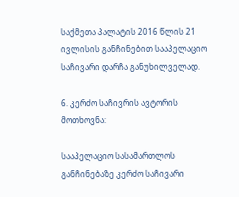საქმეთა პალატის 2016 წლის 21 ივლისის განჩინებით სააპელაციო საჩივარი დარჩა განუხილველად.

6. კერძო საჩივრის ავტორის მოთხოვნა:

სააპელაციო სასამართლოს განჩინებაზე კერძო საჩივარი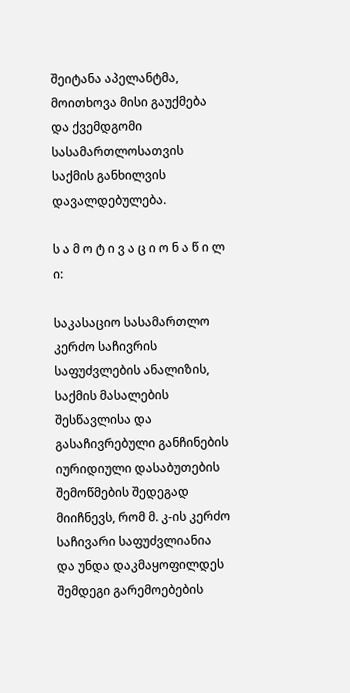შეიტანა აპელანტმა, მოითხოვა მისი გაუქმება და ქვემდგომი სასამართლოსათვის საქმის განხილვის დავალდებულება.

ს ა მ ო ტ ი ვ ა ც ი ო ნ ა წ ი ლ ი:

საკასაციო სასამართლო კერძო საჩივრის საფუძვლების ანალიზის, საქმის მასალების შესწავლისა და გასაჩივრებული განჩინების იურიდიული დასაბუთების შემოწმების შედეგად მიიჩნევს, რომ მ. კ-ის კერძო საჩივარი საფუძვლიანია და უნდა დაკმაყოფილდეს შემდეგი გარემოებების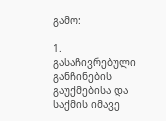გამო:

1. გასაჩივრებული განჩინების გაუქმებისა და საქმის იმავე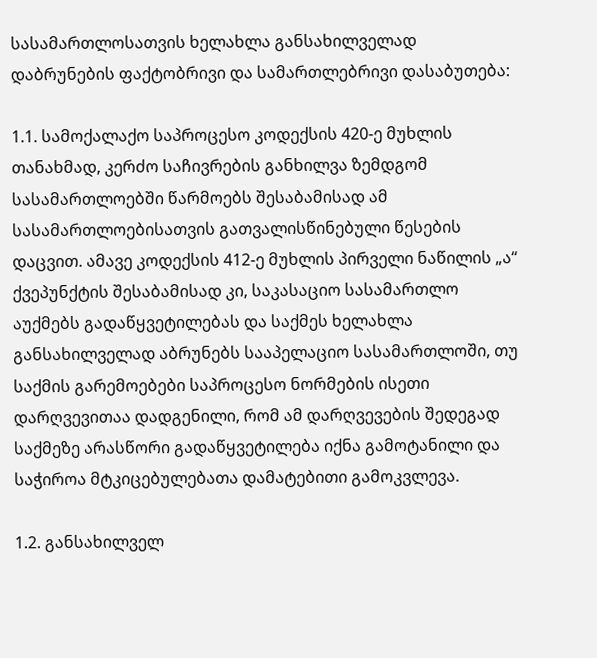სასამართლოსათვის ხელახლა განსახილველად დაბრუნების ფაქტობრივი და სამართლებრივი დასაბუთება:

1.1. სამოქალაქო საპროცესო კოდექსის 420-ე მუხლის თანახმად, კერძო საჩივრების განხილვა ზემდგომ სასამართლოებში წარმოებს შესაბამისად ამ სასამართლოებისათვის გათვალისწინებული წესების დაცვით. ამავე კოდექსის 412-ე მუხლის პირველი ნაწილის „ა“ ქვეპუნქტის შესაბამისად კი, საკასაციო სასამართლო აუქმებს გადაწყვეტილებას და საქმეს ხელახლა განსახილველად აბრუნებს სააპელაციო სასამართლოში, თუ საქმის გარემოებები საპროცესო ნორმების ისეთი დარღვევითაა დადგენილი, რომ ამ დარღვევების შედეგად საქმეზე არასწორი გადაწყვეტილება იქნა გამოტანილი და საჭიროა მტკიცებულებათა დამატებითი გამოკვლევა.

1.2. განსახილველ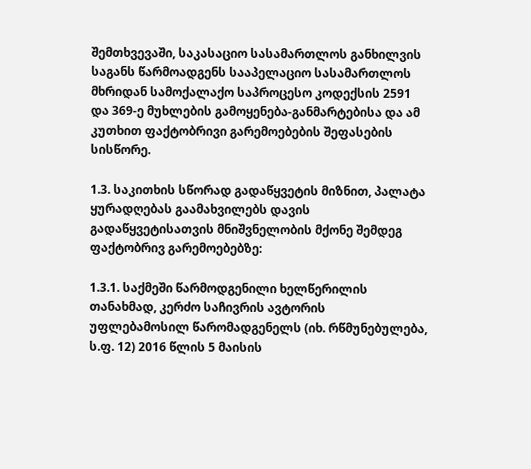შემთხვევაში, საკასაციო სასამართლოს განხილვის საგანს წარმოადგენს სააპელაციო სასამართლოს მხრიდან სამოქალაქო საპროცესო კოდექსის 2591 და 369-ე მუხლების გამოყენება-განმარტებისა და ამ კუთხით ფაქტობრივი გარემოებების შეფასების სისწორე.

1.3. საკითხის სწორად გადაწყვეტის მიზნით, პალატა ყურადღებას გაამახვილებს დავის გადაწყვეტისათვის მნიშვნელობის მქონე შემდეგ ფაქტობრივ გარემოებებზე:

1.3.1. საქმეში წარმოდგენილი ხელწერილის თანახმად, კერძო საჩივრის ავტორის უფლებამოსილ წარომადგენელს (იხ. რწმუნებულება, ს.ფ. 12) 2016 წლის 5 მაისის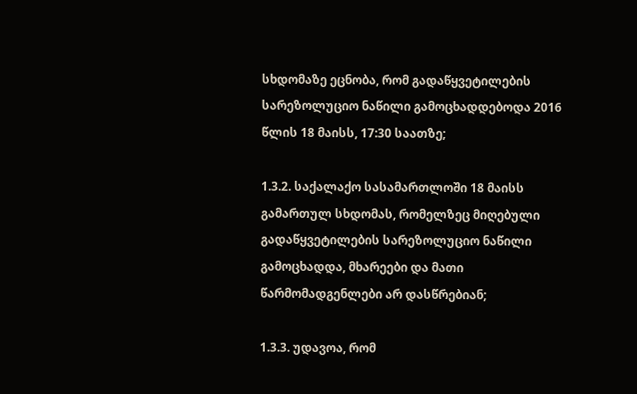სხდომაზე ეცნობა, რომ გადაწყვეტილების სარეზოლუციო ნაწილი გამოცხადდებოდა 2016 წლის 18 მაისს, 17:30 საათზე;

1.3.2. საქალაქო სასამართლოში 18 მაისს გამართულ სხდომას, რომელზეც მიღებული გადაწყვეტილების სარეზოლუციო ნაწილი გამოცხადდა, მხარეები და მათი წარმომადგენლები არ დასწრებიან;

1.3.3. უდავოა, რომ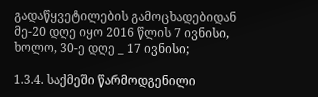გადაწყვეტილების გამოცხადებიდან მე-20 დღე იყო 2016 წლის 7 ივნისი, ხოლო, 30-ე დღე _ 17 ივნისი;

1.3.4. საქმეში წარმოდგენილი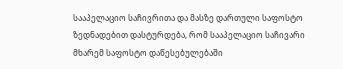სააპელაციო საჩივრითა და მასზე დართული საფოსტო ზედნადებით დასტურდება, რომ სააპელაციო საჩივარი მხარემ საფოსტო დაწესებულებაში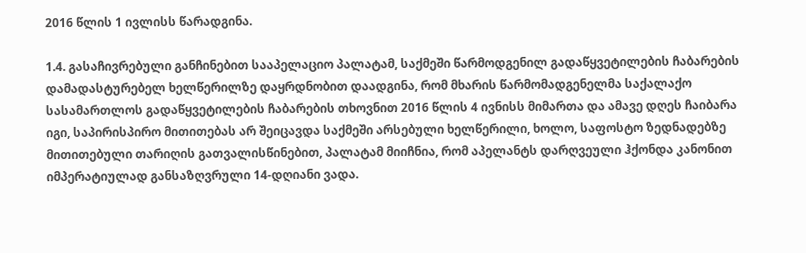2016 წლის 1 ივლისს წარადგინა.

1.4. გასაჩივრებული განჩინებით სააპელაციო პალატამ, საქმეში წარმოდგენილ გადაწყვეტილების ჩაბარების დამადასტურებელ ხელწერილზე დაყრდნობით დაადგინა, რომ მხარის წარმომადგენელმა საქალაქო სასამართლოს გადაწყვეტილების ჩაბარების თხოვნით 2016 წლის 4 ივნისს მიმართა და ამავე დღეს ჩაიბარა იგი, საპირისპირო მითითებას არ შეიცავდა საქმეში არსებული ხელწერილი, ხოლო, საფოსტო ზედნადებზე მითითებული თარიღის გათვალისწინებით, პალატამ მიიჩნია, რომ აპელანტს დარღვეული ჰქონდა კანონით იმპერატიულად განსაზღვრული 14-დღიანი ვადა.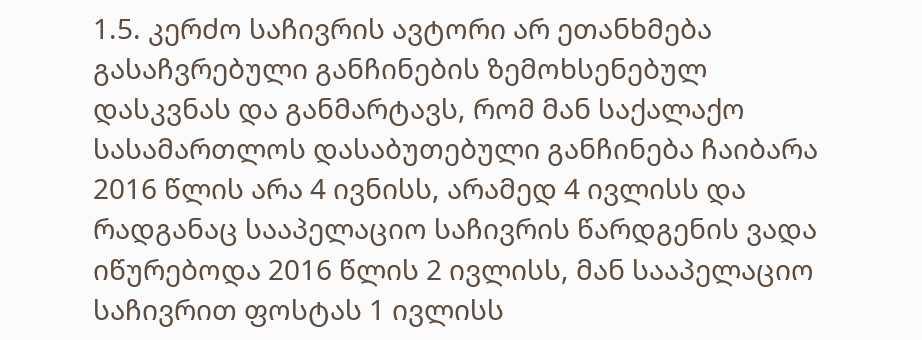1.5. კერძო საჩივრის ავტორი არ ეთანხმება გასაჩვრებული განჩინების ზემოხსენებულ დასკვნას და განმარტავს, რომ მან საქალაქო სასამართლოს დასაბუთებული განჩინება ჩაიბარა 2016 წლის არა 4 ივნისს, არამედ 4 ივლისს და რადგანაც სააპელაციო საჩივრის წარდგენის ვადა იწურებოდა 2016 წლის 2 ივლისს, მან სააპელაციო საჩივრით ფოსტას 1 ივლისს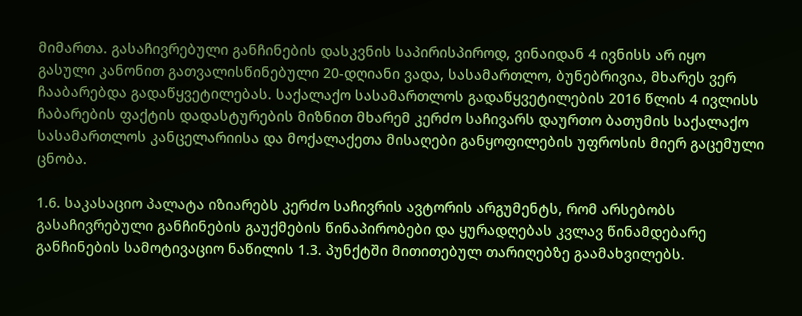მიმართა. გასაჩივრებული განჩინების დასკვნის საპირისპიროდ, ვინაიდან 4 ივნისს არ იყო გასული კანონით გათვალისწინებული 20-დღიანი ვადა, სასამართლო, ბუნებრივია, მხარეს ვერ ჩააბარებდა გადაწყვეტილებას. საქალაქო სასამართლოს გადაწყვეტილების 2016 წლის 4 ივლისს ჩაბარების ფაქტის დადასტურების მიზნით მხარემ კერძო საჩივარს დაურთო ბათუმის საქალაქო სასამართლოს კანცელარიისა და მოქალაქეთა მისაღები განყოფილების უფროსის მიერ გაცემული ცნობა.

1.6. საკასაციო პალატა იზიარებს კერძო საჩივრის ავტორის არგუმენტს, რომ არსებობს გასაჩივრებული განჩინების გაუქმების წინაპირობები და ყურადღებას კვლავ წინამდებარე განჩინების სამოტივაციო ნაწილის 1.3. პუნქტში მითითებულ თარიღებზე გაამახვილებს.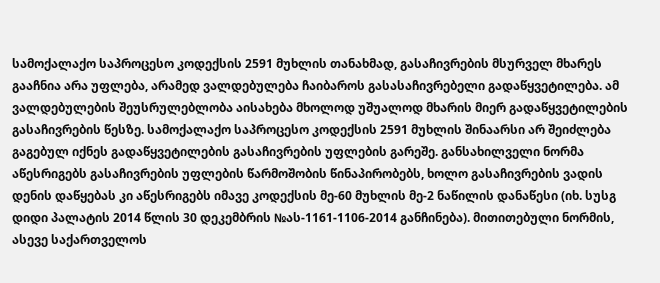სამოქალაქო საპროცესო კოდექსის 2591 მუხლის თანახმად, გასაჩივრების მსურველ მხარეს გააჩნია არა უფლება, არამედ ვალდებულება ჩაიბაროს გასასაჩივრებელი გადაწყვეტილება. ამ ვალდებულების შეუსრულებლობა აისახება მხოლოდ უშუალოდ მხარის მიერ გადაწყვეტილების გასაჩივრების წესზე. სამოქალაქო საპროცესო კოდექსის 2591 მუხლის შინაარსი არ შეიძლება გაგებულ იქნეს გადაწყვეტილების გასაჩივრების უფლების გარეშე. განსახილველი ნორმა აწესრიგებს გასაჩივრების უფლების წარმოშობის წინაპირობებს, ხოლო გასაჩივრების ვადის დენის დაწყებას კი აწესრიგებს იმავე კოდექსის მე-60 მუხლის მე-2 ნაწილის დანაწესი (იხ. სუსგ დიდი პალატის 2014 წლის 30 დეკემბრის №ას-1161-1106-2014 განჩინება). მითითებული ნორმის, ასევე საქართველოს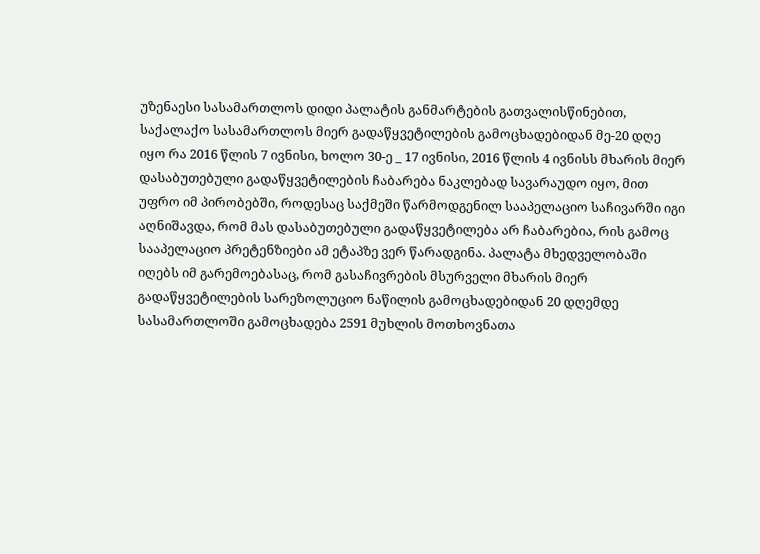უზენაესი სასამართლოს დიდი პალატის განმარტების გათვალისწინებით, საქალაქო სასამართლოს მიერ გადაწყვეტილების გამოცხადებიდან მე-20 დღე იყო რა 2016 წლის 7 ივნისი, ხოლო 30-ე _ 17 ივნისი, 2016 წლის 4 ივნისს მხარის მიერ დასაბუთებული გადაწყვეტილების ჩაბარება ნაკლებად სავარაუდო იყო, მით უფრო იმ პირობებში, როდესაც საქმეში წარმოდგენილ სააპელაციო საჩივარში იგი აღნიშავდა, რომ მას დასაბუთებული გადაწყვეტილება არ ჩაბარებია, რის გამოც სააპელაციო პრეტენზიები ამ ეტაპზე ვერ წარადგინა. პალატა მხედველობაში იღებს იმ გარემოებასაც, რომ გასაჩივრების მსურველი მხარის მიერ გადაწყვეტილების სარეზოლუციო ნაწილის გამოცხადებიდან 20 დღემდე სასამართლოში გამოცხადება 2591 მუხლის მოთხოვნათა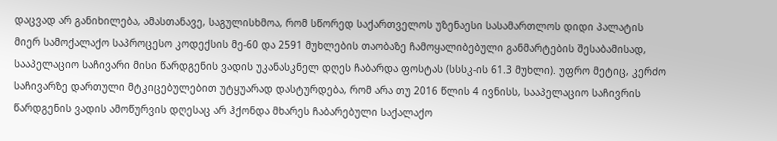დაცვად არ განიხილება, ამასთანავე, საგულისხმოა, რომ სწორედ საქართველოს უზენაესი სასამართლოს დიდი პალატის მიერ სამოქალაქო საპროცესო კოდექსის მე-60 და 2591 მუხლების თაობაზე ჩამოყალიბებული განმარტების შესაბამისად, სააპელაციო საჩივარი მისი წარდგენის ვადის უკანასკნელ დღეს ჩაბარდა ფოსტას (სსსკ-ის 61.3 მუხლი). უფრო მეტიც, კერძო საჩივარზე დართული მტკიცებულებით უტყუარად დასტურდება, რომ არა თუ 2016 წლის 4 ივნისს, სააპელაციო საჩივრის წარდგენის ვადის ამოწურვის დღესაც არ ჰქონდა მხარეს ჩაბარებული საქალაქო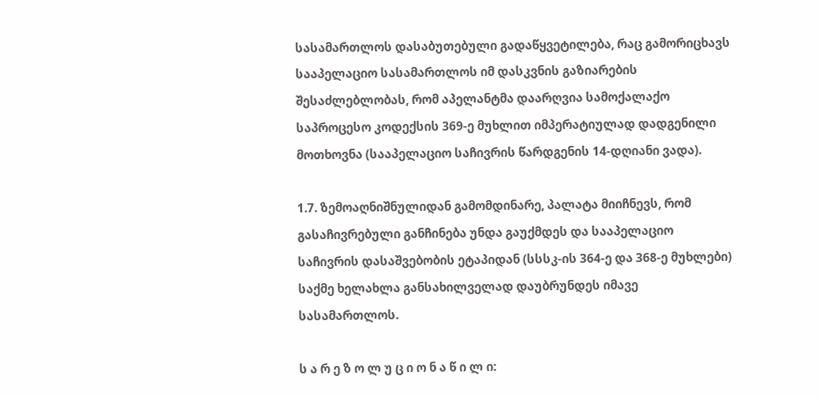სასამართლოს დასაბუთებული გადაწყვეტილება, რაც გამორიცხავს სააპელაციო სასამართლოს იმ დასკვნის გაზიარების შესაძლებლობას, რომ აპელანტმა დაარღვია სამოქალაქო საპროცესო კოდექსის 369-ე მუხლით იმპერატიულად დადგენილი მოთხოვნა (სააპელაციო საჩივრის წარდგენის 14-დღიანი ვადა).

1.7. ზემოაღნიშნულიდან გამომდინარე, პალატა მიიჩნევს, რომ გასაჩივრებული განჩინება უნდა გაუქმდეს და სააპელაციო საჩივრის დასაშვებობის ეტაპიდან (სსსკ-ის 364-ე და 368-ე მუხლები) საქმე ხელახლა განსახილველად დაუბრუნდეს იმავე სასამართლოს.

ს ა რ ე ზ ო ლ უ ც ი ო ნ ა წ ი ლ ი: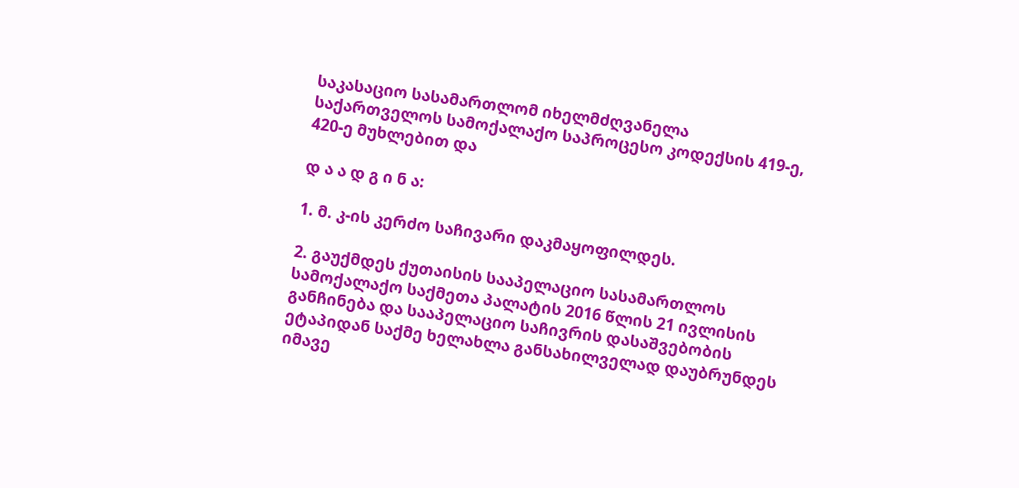საკასაციო სასამართლომ იხელმძღვანელა საქართველოს სამოქალაქო საპროცესო კოდექსის 419-ე, 420-ე მუხლებით და

დ ა ა დ გ ი ნ ა:

1. მ. კ-ის კერძო საჩივარი დაკმაყოფილდეს.

2. გაუქმდეს ქუთაისის სააპელაციო სასამართლოს სამოქალაქო საქმეთა პალატის 2016 წლის 21 ივლისის განჩინება და სააპელაციო საჩივრის დასაშვებობის ეტაპიდან საქმე ხელახლა განსახილველად დაუბრუნდეს იმავე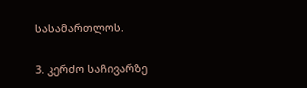სასამართლოს.

3. კერძო საჩივარზე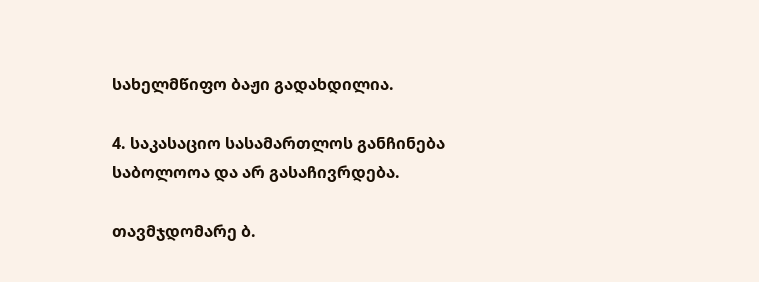სახელმწიფო ბაჟი გადახდილია.

4. საკასაციო სასამართლოს განჩინება საბოლოოა და არ გასაჩივრდება.

თავმჯდომარე ბ.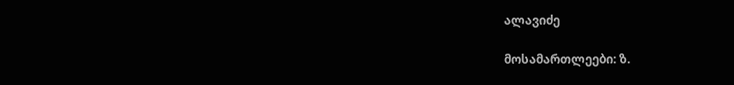ალავიძე

მოსამართლეები: ზ.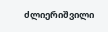ძლიერიშვილი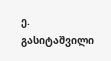ე. გასიტაშვილი